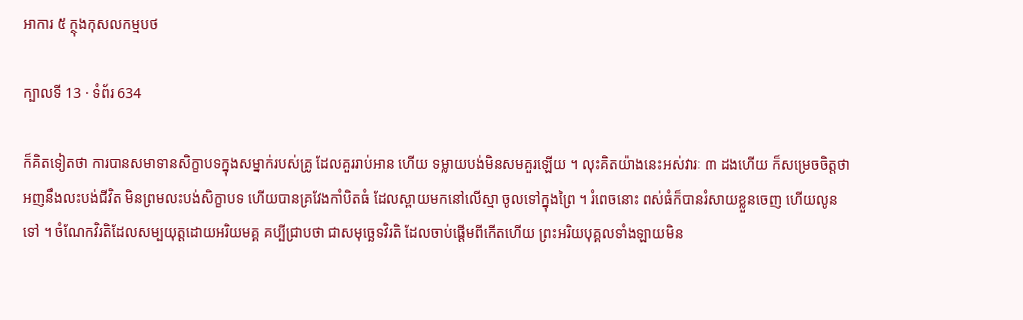អាការ ៥ ក្ថុងកុសលកម្មបថ

ក្បាលទី 13 · ទំព័រ 634

ក៏គិតទៀតថា ការបានសមាទានសិក្ខាបទក្នុងសម្នាក់របស់គ្រូ ដែលគួររាប់អាន ហើយ ទម្លាយបង់មិនសមគួរឡើយ ។ លុះគិតយ៉ាងនេះអស់វារៈ ៣ ដងហើយ ក៏សម្រេចចិត្តថា អញនឹងលះបង់ជីវិត មិនព្រមលះបង់សិក្ខាបទ ហើយបានគ្រវែងកាំបិតធំ ដែលស្ពាយមកនៅលើស្មា ចូលទៅក្នុងព្រៃ ។ រំពេចនោះ ពស់ធំក៏បានរំសាយខ្លួនចេញ ហើយលូនទៅ ។ ចំណែកវិរតិដែលសម្បយុត្តដោយអរិយមគ្គ គប្បីជ្រាបថា ជាសមុច្ឆេទវិរតិ ដែលចាប់ផ្តើមពីកើតហើយ ព្រះអរិយបុគ្គលទាំងឡាយមិន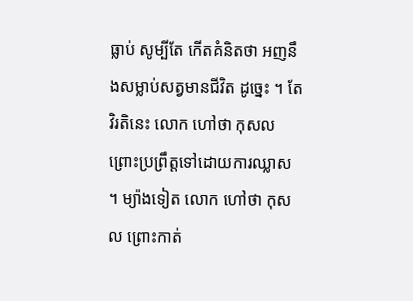ធ្លាប់ សូម្បីតែ កើតគំនិតថា អញនឹងសម្លាប់សត្វមានជីវិត ដូច្នេះ ។ តែវិរតិនេះ លោក ហៅថា កុសល ព្រោះប្រព្រឹត្តទៅដោយការឈ្លាស ។ ម្យ៉ាងទៀត លោក ហៅថា កុសល ព្រោះកាត់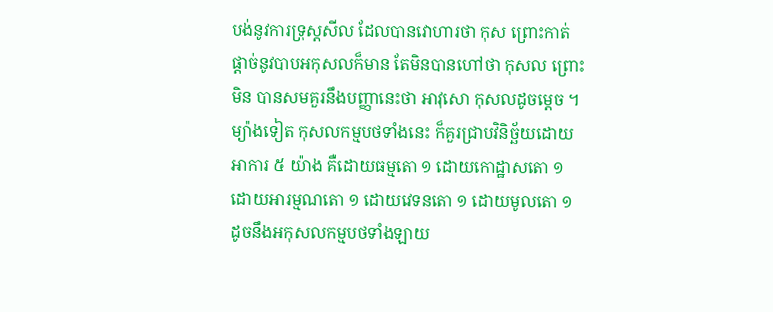បង់នូវការទ្រុស្តសីល ដែលបានវោហារថា កុស ព្រោះកាត់ផ្តាច់នូវបាបអកុសលក៏មាន តែមិនបានហៅថា កុសល ព្រោះមិន បានសមគួរនឹងបញ្ញានេះថា អាវុសោ កុសលដូចម្តេច ។ ម្យ៉ាងទៀត កុសលកម្មបថទាំងនេះ ក៏គួរជ្រាបវិនិច្ឆ័យដោយអាការ ៥ យ៉ាង គឺដោយធម្មតោ ១ ដោយកោដ្ឋាសតោ ១ ដោយអារម្មណតោ ១ ដោយវេទនតោ ១ ដោយមូលតោ ១ ដូចនឹងអកុសលកម្មបថទាំងឡាយ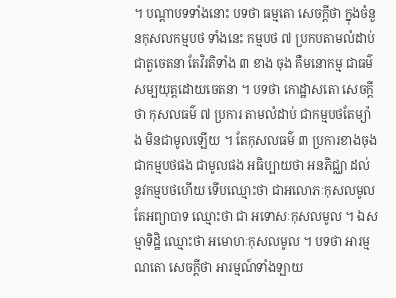។ បណ្តាបទទាំងនោះ បទថា ធម្មតោ សេចក្តីថា ក្នុងចំនួនកុសលកម្មបថ ទាំងនេះ កម្មបថ ៧ ប្រកបតាមលំដាប់ ជាតួចេតនា តែវិរតិទាំង ៣ ខាង ចុង គឺមនោកម្ម ជាធម៌សម្បយុត្តដោយចេតនា ។ បទថា កោដ្ឋាសតោ សេចក្តីថា កុសលធម៌ ៧ ប្រការ តាមលំដាប់ ជាកម្មបថតែម្យ៉ាង មិនជាមូលឡើយ ។ តែកុសលធម៌ ៣ ប្រការខាងចុង ជាកម្មបថផង ជាមូលផង អធិប្បាយថា អនភិជ្ឈា ដល់នូវកម្មបថហើយ ទើបឈ្មោះថា ជាអលោភៈកុសលមូល តែអព្យាបាទ ឈ្មោះថា ជា អទោសៈកុសលមូល ។ ឯសម្មាទិដ្ឋិ ឈ្មោះថា អមោហៈកុសលមូល ។ បទថា អារម្មណតោ សេចក្តីថា អារម្មណ៍ទាំងឡាយ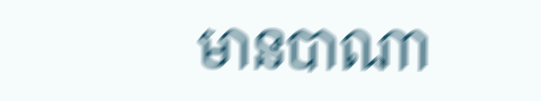មានបាណា